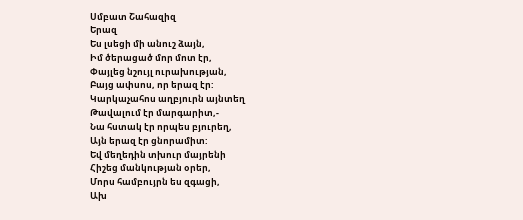Սմբատ Շահազիզ
Երազ
Ես լսեցի մի անուշ ձայն,
Իմ ծերացած մոր մոտ էր,
Փայլեց նշույլ ուրախության,
Բայց ափսոս, որ երազ էր:
Կարկաչահոս աղբյուրն այնտեղ
Թավալում էր մարգարիտ,-
Նա հստակ էր որպես բյուրեղ,
Այն երազ էր ցնորամիտ:
Եվ մեղեդին տխուր մայրենի
Հիշեց մանկության օրեր,
Մորս համբույրն ես զգացի,
Ախ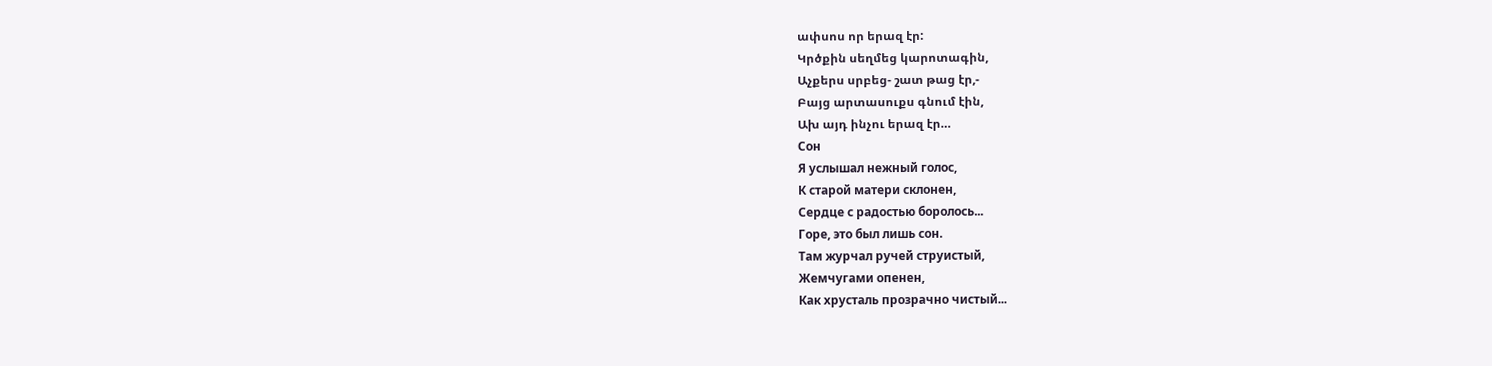ափսոս որ երազ էր:
Կրծքին սեղմեց կարոտագին,
Աչքերս սրբեց- շատ թաց էր,-
Բայց արտասուքս գնում էին,
Ախ այդ ինչու երազ էր…
Сон
Я услышал нежный голос,
К старой матери склонен,
Сердце с радостью боролось...
Горе, это был лишь сон.
Там журчал ручей струистый,
Жемчугами опенен,
Как хрусталь прозрачно чистый...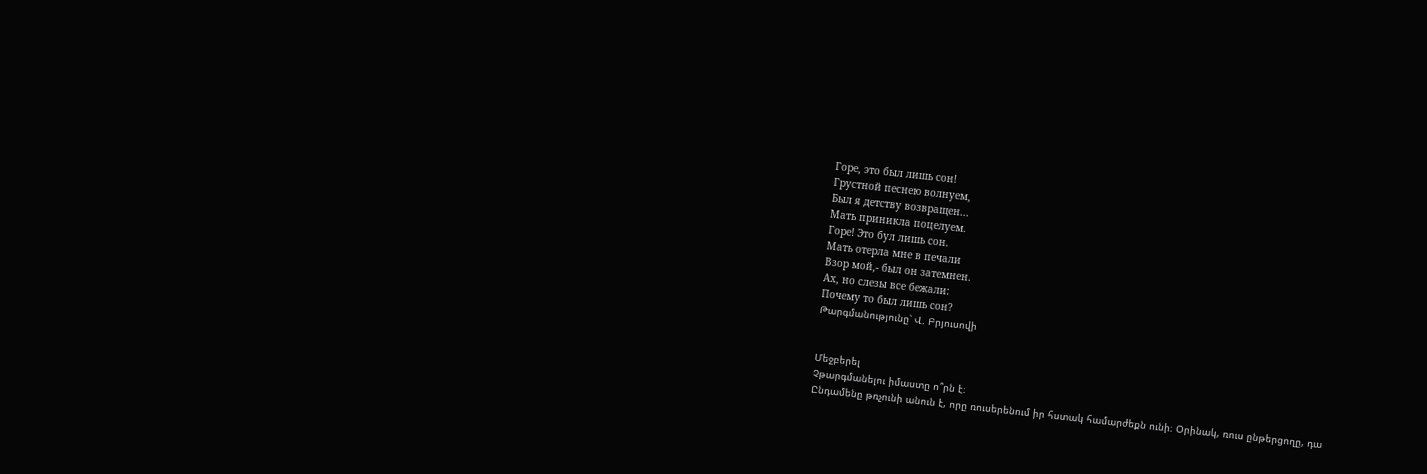Горе, это был лишь сон!
Грустной песнею волнуем,
Был я детству возвращен...
Мать приникла поцелуем.
Горе! Это бул лишь сон.
Мать отерла мне в печали
Взор мой,- был он затемнен.
Ах, но слезы все бежали:
Почему то был лишь сон?
Թարգմանությունը՝ Վ. Բրյուսովի


Մեջբերել
Չթարգմանելու իմաստը ո՞րն է։
Ընդամենը թռչունի անուն է, որը ռուսերենում իր հստակ համարժեքն ունի։ Օրինակ, ռուս ընթերցողը, դա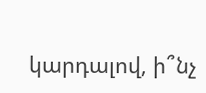կարդալով, ի՞նչ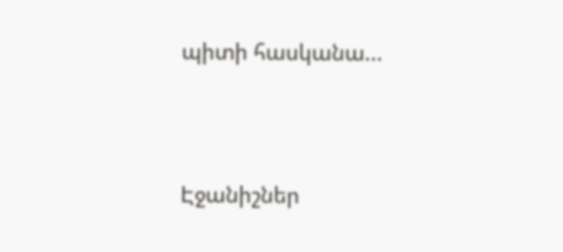պիտի հասկանա...




Էջանիշներ